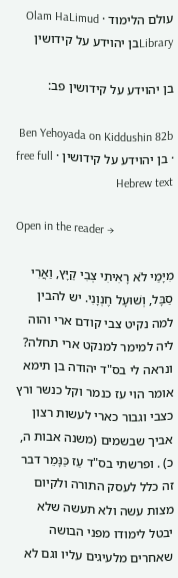עולם הלימוד · Olam HaLimud
Libraryבן יהוידע על קידושין

בן יהוידע על קידושין פב:

Ben Yehoyada on Kiddushin 82b · בן יהוידע על קידושין · free full Hebrew text

Open in the reader →

מִיָּמַי לֹא רָאִיתִי צְבִי קַיָּץ, וַאֲרִי סַבָּל, וְשׁוּעָל חֶנְוָנִי. יש להבין למה נקיט צבי קודם ארי והוה ליה למימר למנקט ארי תחלה? ונראה לי בס"ד יהודה בן תימא אומר הוי עז כנמר וקל כנשר ורץ כצבי וגבור כארי לעשות רצון אביך שבשמים (משנה אבות ה, כ) . ופרשתי בס"ד עַז כַּנָּמֵר דבר זה כלל לעסק התורה ולקיום מצות עשה ולא תעשה שלא יבטל לימודו מפני הבושה שאחרים מלעיגים עליו וגם לא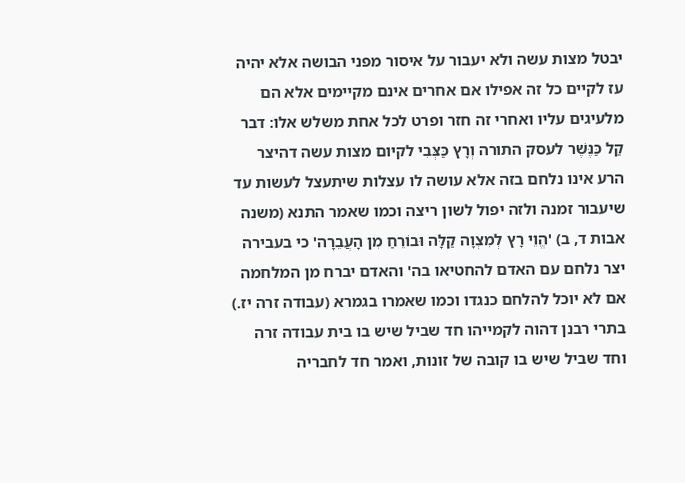יבטל מצות עשה ולא יעבור על איסור מפני הבושה אלא יהיה עז לקיים כל זה אפילו אם אחרים אינם מקיימים אלא הם מלעיגים עליו ואחרי זה חזר ופרט לכל אחת משלש אלו: דבר קַל כַּנֶּשֶׁר לעסק התורה וְרָץ כַּצְּבִי לקיום מצות עשה דהיצר הרע אינו נלחם בזה אלא עושה לו עצלות שיתעצל לעשות עד שיעבור זמנה ולזה יפול לשון ריצה וכמו שאמר התנא (משנה אבות ד, ב) 'הֱוֵי רָץ לְמִצְוָה קַלָּה וּבוֹרֵחַ מִן הָעֲבֵרָה' כי בעבירה יצר נלחם עם האדם להחטיאו בה' והאדם יברח מן המלחמה אם לא יוכל להלחם כנגדו וכמו שאמרו בגמרא (עבודה זרה יז.) בתרי רבנן דהוה לקמייהו חד שביל שיש בו בית עבודה זרה וחד שביל שיש בו קובה של זונות, ואמר חד לחבריה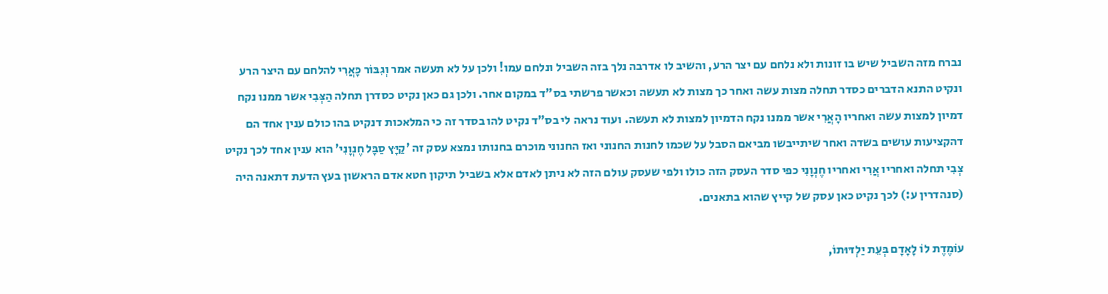נברח מזה השביל שיש בו זונות ולא נלחם עם יצר הרע, והשיב לו אדרבה נלך בזה השביל ונלחם עמו! ולכן על לא תעשה אמר וְגִבּוֹר כָּאֲרִי להלחם עם היצר הרע ונקיט התנא הדברים כסדר תחלה מצות עשה ואחר כך מצות לא תעשה וכאשר פרשתי בס"ד במקום אחר. ולכן גם כאן נקיט כסדרן תחלה הַצְּבִי אשר ממנו נקח דמיון למצות עשה ואחריו הָאֲרִי אשר ממנו נקח הדמיון למצות לא תעשה. ועוד נראה לי בס"ד נקיט להו בסדר זה כי המלאכות דנקיט בהו כולם ענין אחד הם דהקציעות עושים בשדה ואחר שיתייבשו מביאם הסבל על שכמו לחנות החנוני ואז החנוני מוכרם בחנותו נמצא עסק זה 'קַיָּץ סַבָּל חֶנְוָנִי' הוא ענין אחד לכך נקיט צְבִי תחלה ואחריו אֲרִי ואחריו חֶנְוָנִי כפי סדר העסק הזה כולו ולפי שעסק עולם הזה לא ניתן לאדם אלא בשביל תיקון חטא אדם הראשון בעץ הדעת דתאנה היה (סנהדרין ע:) לכך נקיט כאן עסק של קייץ שהוא בתאנים.

עוֹמֶדֶת לוֹ לָאָדָם בְּעֵת יַלְדּוּתוֹ,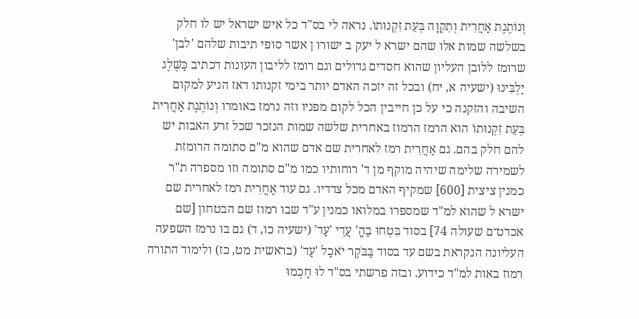וְנוֹתֶנֶת אַחֲרִית וְתִקְוָה בְּעֵת זִקְנוּתוֹ. נראה לי בס"ד כל איש ישראל יש לו חלק בשלשה שמות אלו שהם ישרא ל יעק ב ישורו ן אשר סופי תיבות שלהם 'לבן' שרומז ללובן העליון שהוא חסדים גדולים וגם רומז לליבון העונות דכתיב כַּשֶּׁלֶג יַלְבִּינוּ (ישעיה א, יח) ובכל זה יזכה האדם יותר בימי זקנותו דאז הגיע למקום השיבה והזקנה כי על כן חייבין הכל לקום מפניו וזה נרמז באומרו וְנוֹתֶנֶת אַחֲרִית בְּעֵת זִקְנוּתוֹ הוא הרמז הרמוז באחרית שלשה שמות הנזכר שכל זרע האבות יש להם חלק בהם. גם אַחֲרִית רמז לאחרית שם אדם שהוא מ"ם סתומה הרומזת לשמירה שלימה שיהיה מוקף מן ד' רוחותיו כמו מ"ם סתומה וזו מספרה ת"ר כמנין ציצית [600] שמקיף האדם מכל צדדיו. גם עוד אַחֲרִית רמז לאחרית שם ישרא ל שהוא למ"ד שמספרו במלואו כמנין ע"ד שבו רמוז שם הבטחון [שם אכדט־ם שעולה 74] בסוד בִּטְחוּ בַהֳ' עֲדֵי 'עַד' (ישעיה כו, ד) גם בו נרמז השפעה העליונה הנקראת בשם עד בסוד בַּבֹּקֶר יֹאכַל 'עַד' (בראשית מט, כז) ולימוד התורה רמוז באות למ"ד כידוע. ובזה פרשתי בס"ד לוּ חָכְמוּ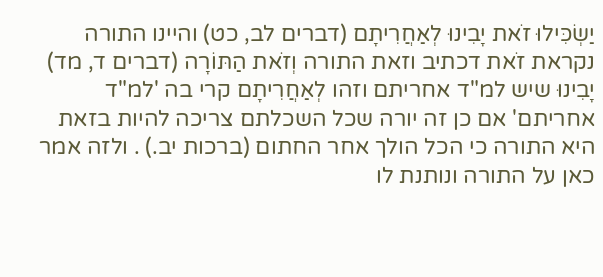יַשְׂכִּילוּ זֹאת יָבִינוּ לְאַחֲרִיתָם (דברים לב, כט) והיינו התורה נקראת זֹאת דכתיב וזאת התורה וְזֹאת הַתּוֹרָה (דברים ד, מד) יָבִינוּ שיש למ"ד אחריתם וזהו לְאַחֲרִיתָם קרי בה 'למ"ד אחריתם' אם כן זה יורה שכל השכלתם צריכה להיות בזאת היא התורה כי הכל הולך אחר החתום (ברכות יב.) . ולזה אמר כאן על התורה ונותנת לו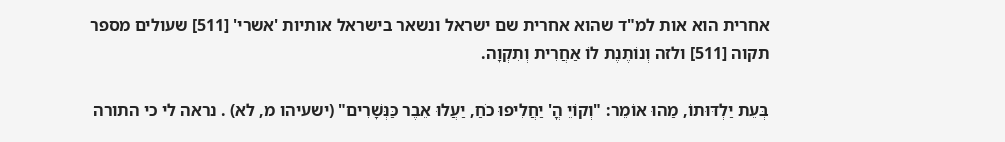אחרית הוא אות למ"ד שהוא אחרית שם ישראל ונשאר בישראל אותיות 'אשרי' [511] שעולים מספר תקוה [511] ולזה וְנוֹתֶנֶת לוֹ אַחֲרִית וְתִקְוָה.

בְּעֵת יַלְדּוּתוֹ, מַהוּ אוֹמֵר: "וְקוֹיֵ הֳ' יַחֲלִיפוּ כֹחַ, יַעֲלוּ אֵבֶר כַּנְּשָׁרִים" (ישעיהו מ, לא) . נראה לי כי התורה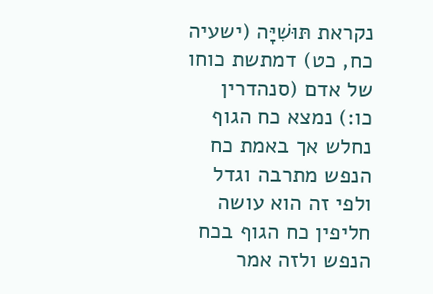נקראת תּוּשִׁיָּה (ישעיה כח, כט) דמתשת כוחו של אדם (סנהדרין כו:) נמצא כח הגוף נחלש אך באמת כח הנפש מתרבה וגדל ולפי זה הוא עושה חליפין כח הגוף בכח הנפש ולזה אמר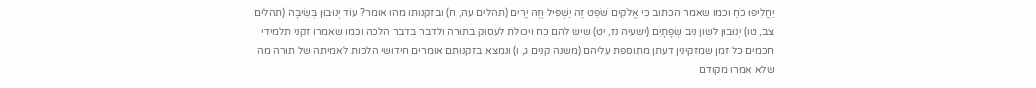יַחֲלִיפוּ כֹחַ וכמו שאמר הכתוב כִּי אֱלֹקִים שֹׁפֵט זֶה יַשְׁפִּיל וְזֶה יָרִים (תהלים עה, ח) ובזקנותו מהו אומר? עוֹד יְנוּבוּן בְּשֵׂיבָה (תהלים צב, טו) יְנוּבוּן לשון נִיב שְׂפָתָיִם (ישעיה נז, יט) שיש להם כח ויכולת לעסוק בתורה ולדבר בדבר הלכה וכמו שאמרו זקני תלמידי חכמים כל זמן שמזקינין דעתן מתוספת עליהם (משנה קנים ג, ו) ונמצא בזקנותם אומרים חידושי הלכות לאמיתה של תורה מה שלא אמרו מקודם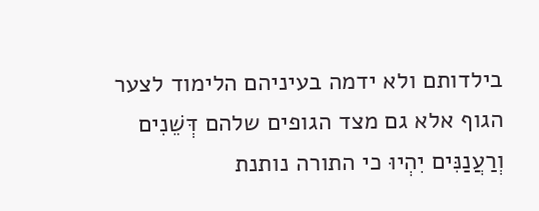בילדותם ולא ידמה בעיניהם הלימוד לצער הגוף אלא גם מצד הגופים שלהם דְּשֵׁנִים וְרַעֲנַנִּים יִהְיוּ כי התורה נותנת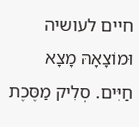חיים לעושיה וּמוֹצָאָהּ מָצָא חַיִּים. סְלִיק מַסֶּכֶת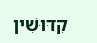קִדּוּשִׁין